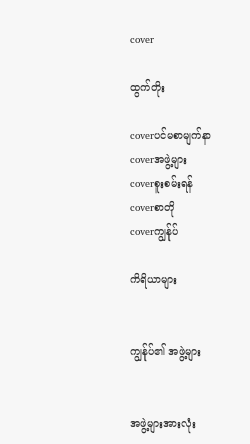cover

ထွက်တိုး

coverပင်မစာမျက်နာ
coverအဖွဲ့များ
coverစူးစမ်းရန်
coverစာတို
coverကျွန်ုပ်

ကိရိယာများ


ကျွန်ုပ်၏ အဖွဲ့များ


အဖွဲ့များအားလုံး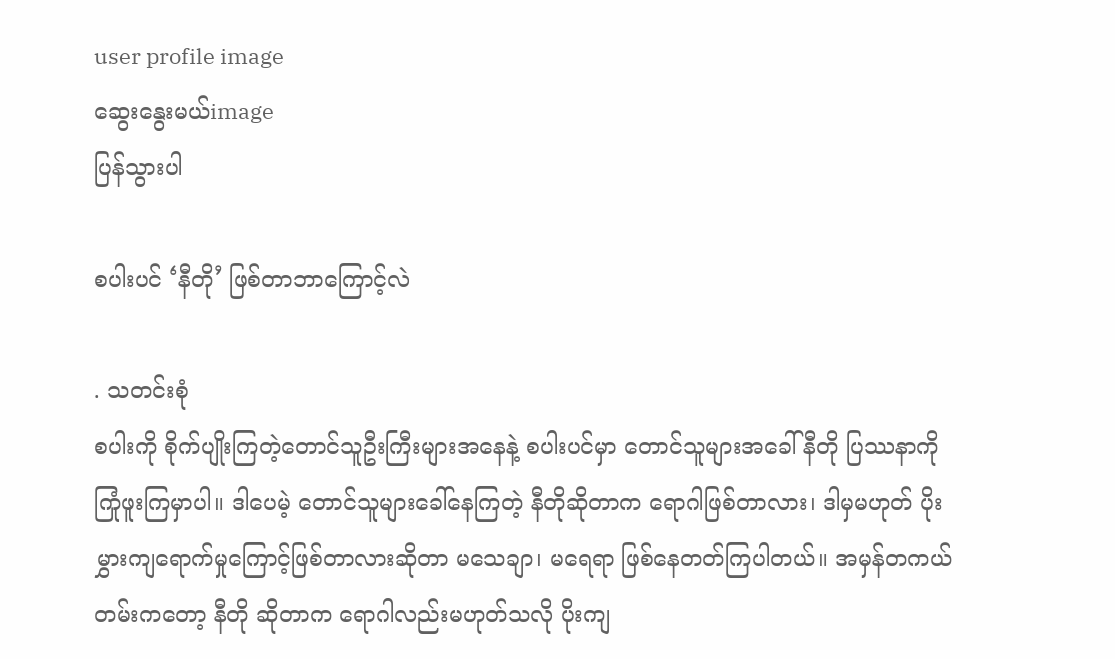user profile image
ဆွေးနွေးမယ်image
ပြန်သွားပါ

စပါးပင် ‘နီတို’ ဖြစ်တာဘာကြောင့်လဲ

. သတင်းစုံ
စပါးကို စိုက်ပျိုးကြတဲ့တောင်သူဦးကြီးများအနေနဲ့ စပါးပင်မှာ တောင်သူများအခေါ် နီတို ပြဿနာကိုကြုံဖူးကြမှာပါ။ ဒါပေမဲ့ တောင်သူများခေါ်နေကြတဲ့ နီတိုဆိုတာက ရောဂါဖြစ်တာလား၊ ဒါမှမဟုတ် ပိုးမွှားကျရောက်မှုကြောင့်ဖြစ်တာလားဆိုတာ မသေချာ၊ မရေရာ ဖြစ်နေတတ်ကြပါတယ်။ အမှန်တကယ်တမ်းကတော့ နီတို ဆိုတာက ရောဂါလည်းမဟုတ်သလို ပိုးကျ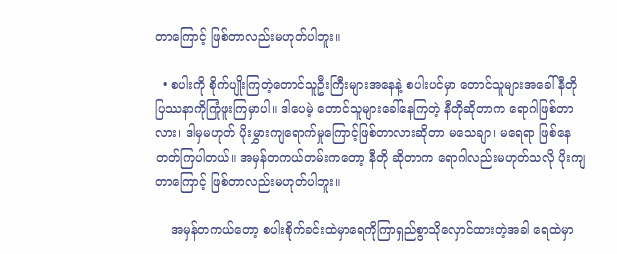တာကြောင့် ဖြစ်တာလည်းမဟုတ်ပါဘူး။

  • စပါးကို စိုက်ပျိုးကြတဲ့တောင်သူဦးကြီးများအနေနဲ့ စပါးပင်မှာ တောင်သူများအခေါ် နီတို ပြဿနာကိုကြုံဖူးကြမှာပါ။ ဒါပေမဲ့ တောင်သူများခေါ်နေကြတဲ့ နီတိုဆိုတာက ရောဂါဖြစ်တာလား၊ ဒါမှမဟုတ် ပိုးမွှားကျရောက်မှုကြောင့်ဖြစ်တာလားဆိုတာ မသေချာ၊ မရေရာ ဖြစ်နေတတ်ကြပါတယ်။ အမှန်တကယ်တမ်းကတော့ နီတို ဆိုတာက ရောဂါလည်းမဟုတ်သလို ပိုးကျတာကြောင့် ဖြစ်တာလည်းမဟုတ်ပါဘူး။

    အမှန်တကယ်တော့ စပါးစိုက်ခင်းထဲမှာရေကိုကြာရှည်စွာသိုလှောင်ထားတဲ့အခါ ရေထဲမှာ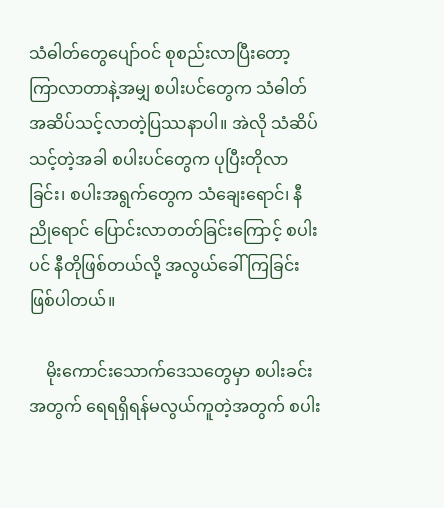သံဓါတ်တွေပျော်ဝင် စုစည်းလာပြီးတော့ ကြာလာတာနဲ့အမျှ စပါးပင်တွေက သံဓါတ်အဆိပ်သင့်လာတဲ့ပြဿနာပါ။ အဲလို သံဆိပ်သင့်တဲ့အခါ စပါးပင်တွေက ပုပြီးတိုလာခြင်း၊ စပါးအရွက်တွေက သံချေးရောင်၊ နီညိုရောင် ပြောင်းလာတတ်ခြင်းကြောင့် စပါးပင် နီတိုဖြစ်တယ်လို့ အလွယ်ခေါ်ကြခြင်းဖြစ်ပါတယ်။

    မိုးကောင်းသောက်ဒေသတွေမှာ စပါးခင်းအတွက် ရေရရှိရန်မလွယ်ကူတဲ့အတွက် စပါး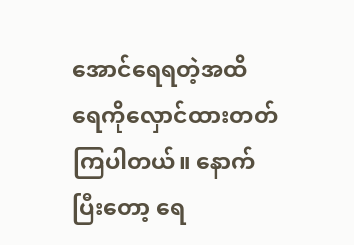အောင်ရေရတဲ့အထိ ရေကိုလှောင်ထားတတ်ကြပါတယ်။ နောက်ပြီးတော့ ရေ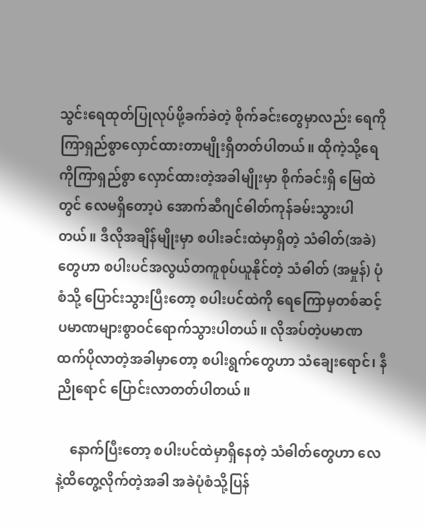သွင်းရေထုတ်ပြုလုပ်ဖို့ခက်ခဲတဲ့ စိုက်ခင်းတွေမှာလည်း ရေကို ကြာရှည်စွာလှောင်ထားတာမျိုးရှိတတ်ပါတယ်။ ထိုကဲ့သို့ရေကိုကြာရှည်စွာ လှောင်ထားတဲ့အခါမျိုးမှာ စိုက်ခင်းရှိ မြေထဲတွင် လေမရှိတော့ပဲ အောက်ဆီဂျင်ဓါတ်ကုန်ခမ်းသွားပါတယ်။ ဒီလိုအချိန်မျိုးမှာ စပါးခင်းထဲမှာရှိတဲ့ သံဓါတ်(အခဲ) တွေဟာ စပါးပင်အလွယ်တကူစုပ်ယူနိုင်တဲ့ သံဓါတ် (အမှုန်) ပုံစံသို့ ပြောင်းသွားပြီးတော့ စပါးပင်ထဲကို ရေကြောမှတစ်ဆင့် ပမာဏများစွာဝင်ရောက်သွားပါတယ်။ လိုအပ်တဲ့ပမာဏထက်ပိုလာတဲ့အခါမှာတော့ စပါးရွက်တွေဟာ သံချေးရောင်၊ နီညိုရောင် ပြောင်းလာတတ်ပါတယ်။

    နောက်ပြီးတော့ စပါးပင်ထဲမှာရှိနေတဲ့ သံဓါတ်တွေဟာ လေနဲ့ထိတွေ့လိုက်တဲ့အခါ အခဲပုံစံသို့ပြန်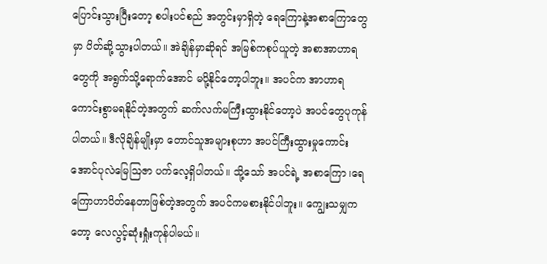ပြောင်းသွားပြီးတော့ စပါးပင်စည် အတွင်းမှာရှိတဲ့ ရေကြောနဲ့အစာကြောတွေမှာ ပိတ်ဆို့သွားပါတယ်။ အဲချိန်မှာဆိုရင် အမြစ်ကစုပ်ယူတဲ့ အစာအာဟာရတွေကို အရွက်သို့ရောက်အောင် မပို့နိုင်တော့ပါဘူး။ အပင်က အာဟာရကောင်းစွာမရနိုင်တဲ့အတွက် ဆက်လက်မကြီးထွားနိုင်တော့ပဲ အပင်တွေပုကုန်ပါတယ်။ ဒီလိုချိန်မျိုးမှာ တောင်သူအများစုဟာ အပင်ကြီးထွားမှုကောင်းအောင်ပုလဲမြေဩဇာ ပက်လေ့ရှိပါတယ်။ သို့သော် အပင်ရဲ့ အစာကြော၊ရေကြောဟာပိတ်နေတာဖြစ်တဲ့အတွက် အပင်ကမစားနိုင်ပါဘူး။ ကျွေးသမျှကတော့ လေလွင့်ဆုံးရှုံးကုန်ပါမယ်။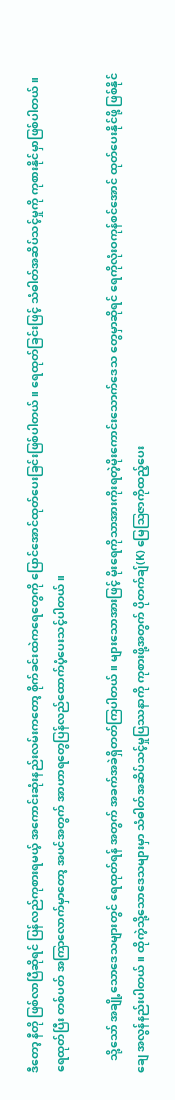ဒီတော့ နီတို ဖြစ်လာပြီဆိုရင် ပြန်လည်ကုစားရမယ့် အကောင်းဆုံးနည်းလမ်းကတော့ စိုက်ခင်းထဲကရေတွေကို ပြောင်အောင်ထုတ်ပေးခြင်းဖြစ်ပါတယ်။ ရေထုတ်ခြင်းဖြင့် သံဓါတ်အဆိပ်သင့်မှုကို ကုစားနိုင်မှာဖြစ်ပါတယ်။ ရေထုတ်ပြီး တစ်ပတ် အကြာလောက်မှာတော့ အပင်အတွက် အာဟာရတွေပြန်လည်ထောက်ပံ့ပေးသင့်ပါတယ်။

    သို့သော် အချို့သောဒေသများတွင် ရေထုတ်ရန် အတွက် အခက်အခဲရှိတတ်ကြပါတယ်။ များသောအားဖြင့် မိုးရေကိုသာအားကိုးရတဲ့မိုးကောင်းသောက်ဒေသ တွေမှာဆိုရင် ရေကိုလုံးဝကုန်စင်အောင် ထုတ်ပေးနိုင်ဖို့ ဖြစ်နိုင်ချေ အလွန်နည်းပါတယ်။ ထိုကဲ့သို့သောဒေသများမှာ သံဓါတ်အဆိပ်သင့်မှုပြဿနာကို ကုစားဖို့အတွက် ပိုတက်ချ်(K) မြေဩဇာကိုထည့်ပေး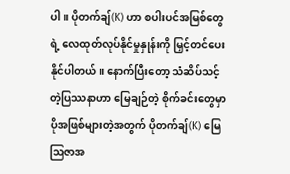ပါ။ ပိုတက်ချ်(K) ဟာ စပါးပင်အမြစ်တွေရဲ့ လေထုတ်လုပ်နိုင်မှုနှုန်းကို မြှင့်တင်ပေးနိုင်ပါတယ်။ နောက်ပြီးတော့ သံဆိပ်သင့်တဲ့ပြဿနာဟာ မြေချဉ်တဲ့ စိုက်ခင်းတွေမှာ ပိုအဖြစ်များတဲ့အတွက် ပိုတက်ချ်(K) မြေဩဇာအ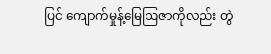ပြင် ကျောက်မှုန့်မြေဩဇာကိုလည်း တွဲ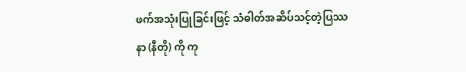ဖက်အသုံးပြုခြင်းဖြင့် သံဓါတ်အဆိပ်သင့်တဲ့ပြဿနာ (နီတို) ကို ကု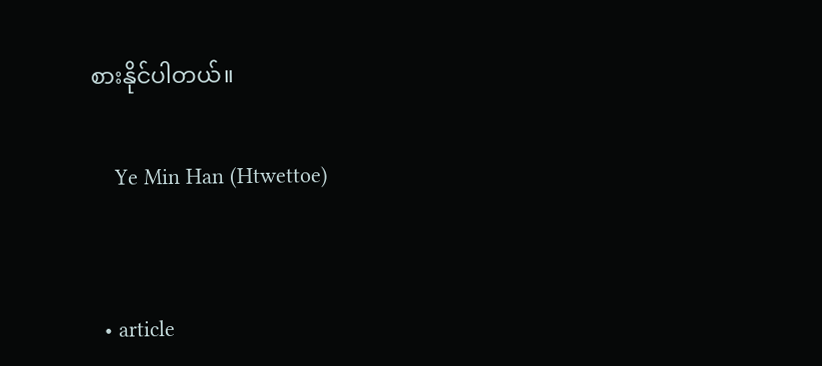စားနိုင်ပါတယ်။

    Ye Min Han (Htwettoe)


  • article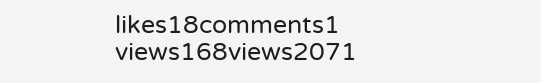likes18comments1
views168views2071